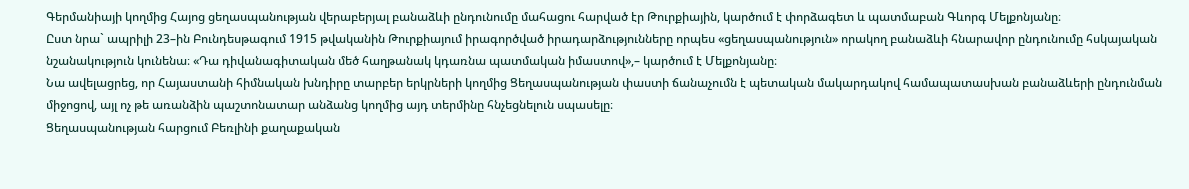Գերմանիայի կողմից Հայոց ցեղասպանության վերաբերյալ բանաձևի ընդունումը մահացու հարված էր Թուրքիային, կարծում է փորձագետ և պատմաբան Գևորգ Մելքոնյանը։
Ըստ նրա` ապրիլի 23–ին Բունդեսթագում 1915 թվականին Թուրքիայում իրագործված իրադարձությունները որպես «ցեղասպանություն» որակող բանաձևի հնարավոր ընդունումը հսկայական նշանակություն կունենա։ «Դա դիվանագիտական մեծ հաղթանակ կդառնա պատմական իմաստով»,– կարծում է Մելքոնյանը։
Նա ավելացրեց, որ Հայաստանի հիմնական խնդիրը տարբեր երկրների կողմից Ցեղասպանության փաստի ճանաչումն է պետական մակարդակով համապատասխան բանաձևերի ընդունման միջոցով, այլ ոչ թե առանձին պաշտոնատար անձանց կողմից այդ տերմինը հնչեցնելուն սպասելը։
Ցեղասպանության հարցում Բեռլինի քաղաքական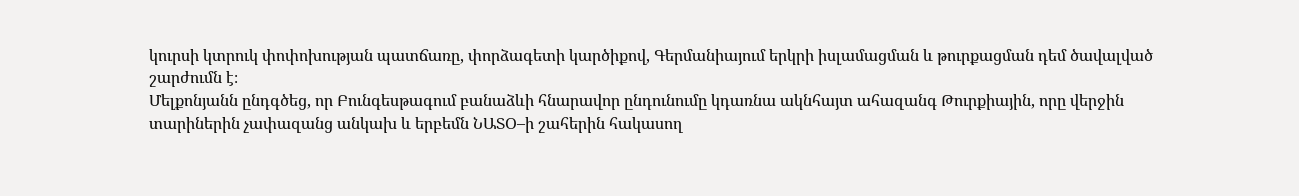կուրսի կտրուկ փոփոխության պատճառը, փորձագետի կարծիքով, Գերմանիայում երկրի իսլամացման և թուրքացման դեմ ծավալված շարժումն է։
Մելքոնյանն ընդգծեց, որ Բունգեսթագում բանաձևի հնարավոր ընդունումը կդառնա ակնհայտ ահազանգ Թուրքիային, որը վերջին տարիներին չափազանց անկախ և երբեմն ՆԱՏՕ–ի շահերին հակասող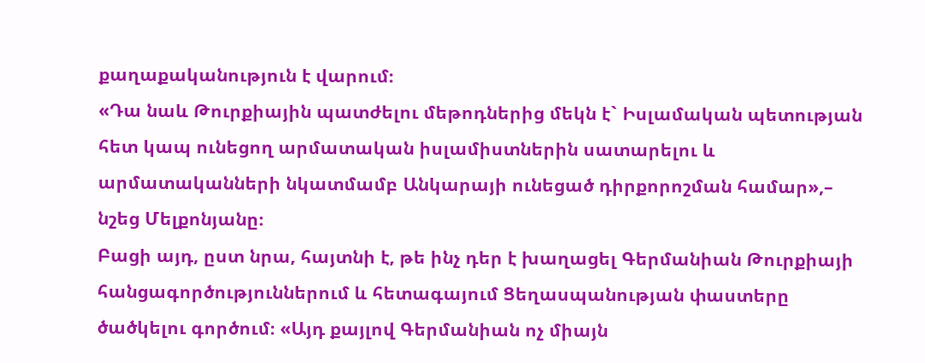քաղաքականություն է վարում։
«Դա նաև Թուրքիային պատժելու մեթոդներից մեկն է` Իսլամական պետության հետ կապ ունեցող արմատական իսլամիստներին սատարելու և արմատականների նկատմամբ Անկարայի ունեցած դիրքորոշման համար»,– նշեց Մելքոնյանը։
Բացի այդ, ըստ նրա, հայտնի է, թե ինչ դեր է խաղացել Գերմանիան Թուրքիայի հանցագործություններում և հետագայում Ցեղասպանության փաստերը ծածկելու գործում։ «Այդ քայլով Գերմանիան ոչ միայն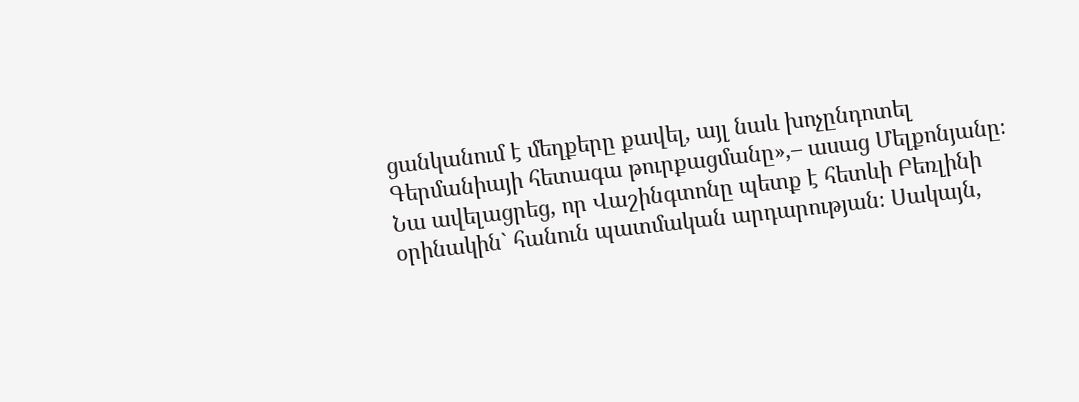ցանկանում է մեղքերը քավել, այլ նաև խոչընդոտել Գերմանիայի հետագա թուրքացմանը»,– ասաց Մելքոնյանը։
Նա ավելացրեց, որ Վաշինգտոնը պետք է հետևի Բեռլինի օրինակին` հանուն պատմական արդարության։ Սակայն,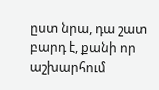ըստ նրա, դա շատ բարդ է, քանի որ աշխարհում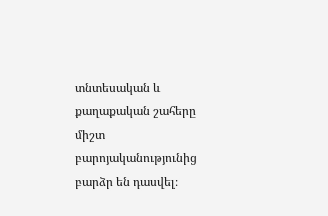տնտեսական և քաղաքական շահերը միշտ բարոյականությունից բարձր են դասվել։